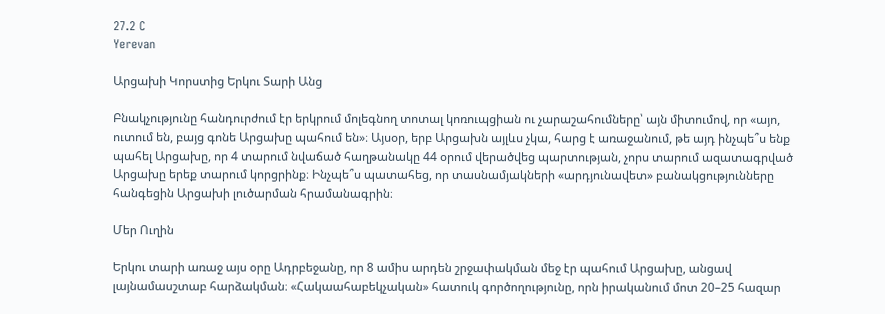27.2 C
Yerevan

Արցախի Կորստից Երկու Տարի Անց

Բնակչությունը հանդուրժում էր երկրում մոլեգնող տոտալ կոռուպցիան ու չարաշահումները՝ այն միտումով, որ «այո, ուտում են, բայց գոնե Արցախը պահում են»։ Այսօր, երբ Արցախն այլևս չկա, հարց է առաջանում, թե այդ ինչպե՞ս ենք պահել Արցախը, որ 4 տարում նվաճած հաղթանակը 44 օրում վերածվեց պարտության, չորս տարում ազատագրված Արցախը երեք տարում կորցրինք։ Ինչպե՞ս պատահեց, որ տասնամյակների «արդյունավետ» բանակցությունները հանգեցին Արցախի լուծարման հրամանագրին։

Մեր Ուղին

Երկու տարի առաջ այս օրը Ադրբեջանը, որ 8 ամիս արդեն շրջափակման մեջ էր պահում Արցախը, անցավ լայնամասշտաբ հարձակման։ «Հակաահաբեկչական» հատուկ գործողությունը, որն իրականում մոտ 20–25 հազար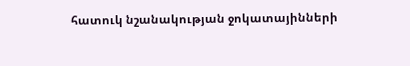հատուկ նշանակության ջոկատայինների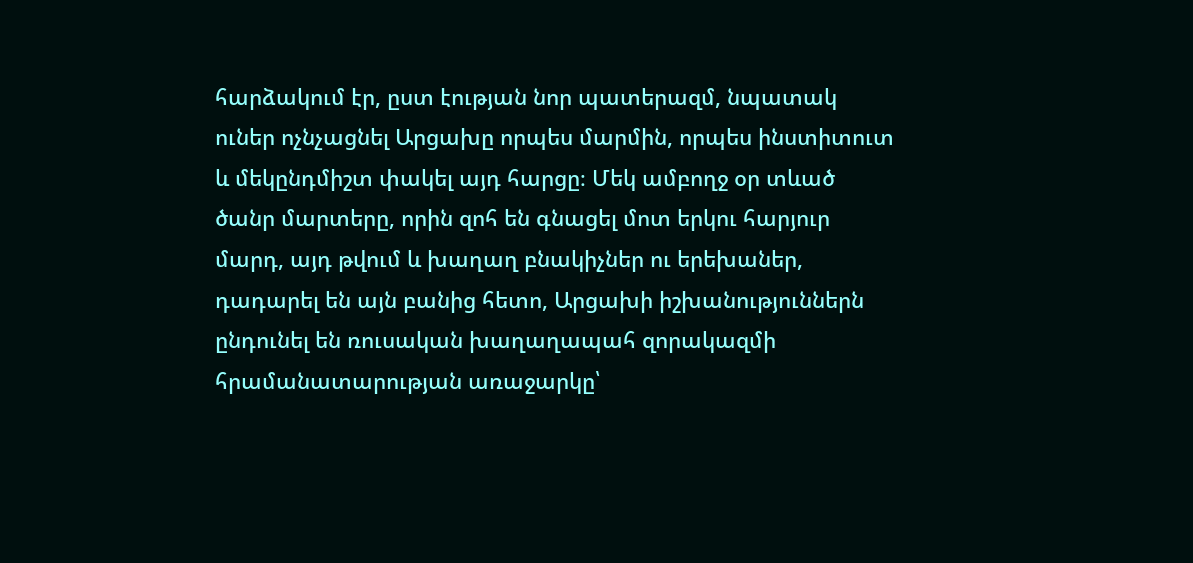հարձակում էր, ըստ էության նոր պատերազմ, նպատակ ուներ ոչնչացնել Արցախը որպես մարմին, որպես ինստիտուտ և մեկընդմիշտ փակել այդ հարցը։ Մեկ ամբողջ օր տևած ծանր մարտերը, որին զոհ են գնացել մոտ երկու հարյուր մարդ, այդ թվում և խաղաղ բնակիչներ ու երեխաներ, դադարել են այն բանից հետո, Արցախի իշխանություններն ընդունել են ռուսական խաղաղապահ զորակազմի հրամանատարության առաջարկը՝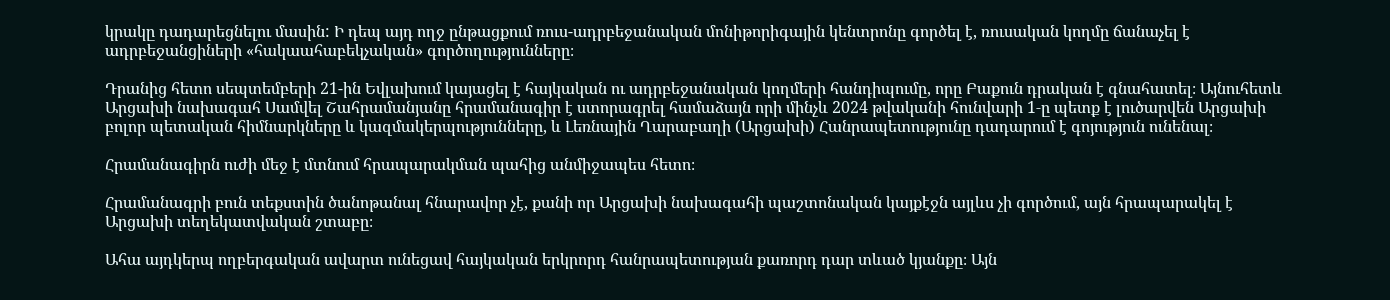կրակը դադարեցնելու մասին: Ի դեպ այդ ողջ ընթացքում ռուս-ադրբեջանական մոնիթորիգային կենտրոնը գործել է, ռուսական կողմը ճանաչել է ադրբեջանցիների «հակաահաբեկչական» գործողությունները։

Դրանից հետո սեպտեմբերի 21-ին Եվլախում կայացել է հայկական ու ադրբեջանական կողմերի հանդիպումը, որը Բաքուն դրական է գնահատել։ Այնուհետև Արցախի նախագահ Սամվել Շահրամանյանը հրամանագիր է ստորագրել համաձայն որի մինչև 2024 թվականի հունվարի 1‑ը պետք է լուծարվեն Արցախի բոլոր պետական հիմնարկները և կազմակերպությունները, և Լեռնային Ղարաբաղի (Արցախի) Հանրապետությունը դադարում է գոյություն ունենալ։

Հրամանագիրն ուժի մեջ է մտնում հրապարակման պահից անմիջապես հետո։

Հրամանագրի բուն տեքստին ծանոթանալ հնարավոր չէ, քանի որ Արցախի նախագահի պաշտոնական կայքէջն այլևս չի գործում, այն հրապարակել է Արցախի տեղեկատվական շտաբը։

Ահա այդկերպ ողբերգական ավարտ ունեցավ հայկական երկրորդ հանրապետության քառորդ դար տևած կյանքը։ Այն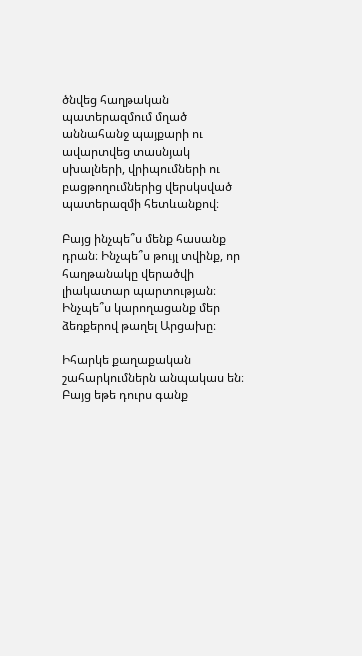ծնվեց հաղթական պատերազմում մղած աննահանջ պայքարի ու ավարտվեց տասնյակ սխալների, վրիպումների ու բացթողումներից վերսկսված պատերազմի հետևանքով։

Բայց ինչպե՞ս մենք հասանք դրան։ Ինչպե՞ս թույլ տվինք, որ հաղթանակը վերածվի լիակատար պարտության։ Ինչպե՞ս կարողացանք մեր ձեռքերով թաղել Արցախը։

Իհարկե քաղաքական շահարկումներն անպակաս են։ Բայց եթե դուրս գանք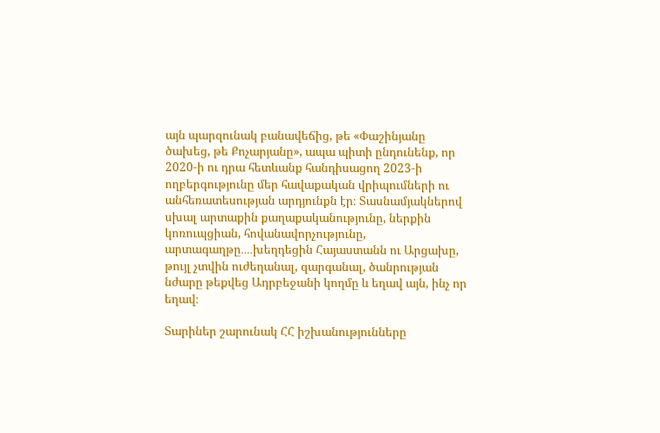այն պարզունակ բանավեճից, թե «Փաշինյանը ծախեց, թե Քոչարյանը», ապա պիտի ընդունենք, որ 2020‑ի ու դրա հետևանք հանդիսացող 2023‑ի ողբերգությունը մեր հավաքական վրիպումների ու անհեռատեսության արդյունքն էր։ Տասնամյակներով սխալ արտաքին քաղաքականությունը, ներքին կոռուպցիան, հովանավորչությունը, արտագաղթը․․․․խեղդեցին Հայաստանն ու Արցախը, թույլ չտվին ուժեղանալ, զարգանալ, ծանրության նժարը թեքվեց Ադրբեջանի կողմը և եղավ այն, ինչ որ եղավ։

Տարիներ շարունակ ՀՀ իշխանությունները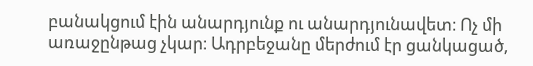բանակցում էին անարդյունք ու անարդյունավետ։ Ոչ մի առաջընթաց չկար։ Ադրբեջանը մերժում էր ցանկացած,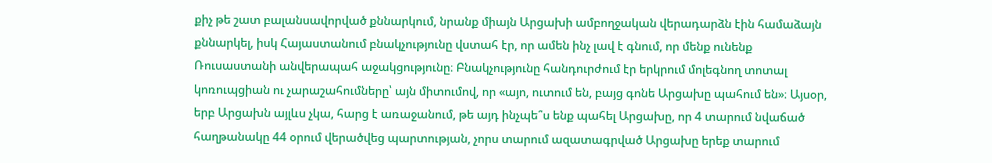քիչ թե շատ բալանսավորված քննարկում, նրանք միայն Արցախի ամբողջական վերադարձն էին համաձայն քննարկել, իսկ Հայաստանում բնակչությունը վստահ էր, որ ամեն ինչ լավ է գնում, որ մենք ունենք Ռուսաստանի անվերապահ աջակցությունը։ Բնակչությունը հանդուրժում էր երկրում մոլեգնող տոտալ կոռուպցիան ու չարաշահումները՝ այն միտումով, որ «այո, ուտում են, բայց գոնե Արցախը պահում են»։ Այսօր, երբ Արցախն այլևս չկա, հարց է առաջանում, թե այդ ինչպե՞ս ենք պահել Արցախը, որ 4 տարում նվաճած հաղթանակը 44 օրում վերածվեց պարտության, չորս տարում ազատագրված Արցախը երեք տարում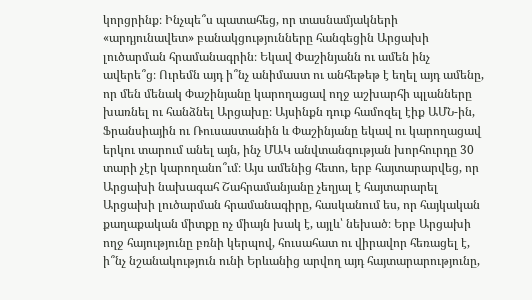կորցրինք։ Ինչպե՞ս պատահեց, որ տասնամյակների «արդյունավետ» բանակցությունները հանգեցին Արցախի լուծարման հրամանագրին։ Եկավ Փաշինյանն ու ամեն ինչ ավերե՞ց։ Ուրեմն այդ ի՞նչ անիմաստ ու անհեթեթ է եղել այդ ամենը, որ մեն մենակ Փաշինյանը կարողացավ ողջ աշխարհի պլանները խառնել ու հանձնել Արցախը։ Այսինքն դուք համոզել էիք ԱՄՆ-ին, Ֆրանսիային ու Ռուսաստանին և Փաշինյանը եկավ ու կարողացավ երկու տարում անել այն, ինչ ՄԱԿ անվտանգության խորհուրդը 30 տարի չէր կարողանո՞ւմ։ Այս ամենից հետո, երբ հայտարարվեց, որ Արցախի նախագահ Շահրամանյանը չեղյալ է հայտարարել Արցախի լուծարման հրամանագիրը, հասկանում ես, որ հայկական քաղաքական միտքը ոչ միայն խակ է, այլև՝ նեխած։ Երբ Արցախի ողջ հայությունը բռնի կերպով, հուսահատ ու վիրավոր հեռացել է, ի՞նչ նշանակություն ունի Երևանից արվող այդ հայտարարությունը,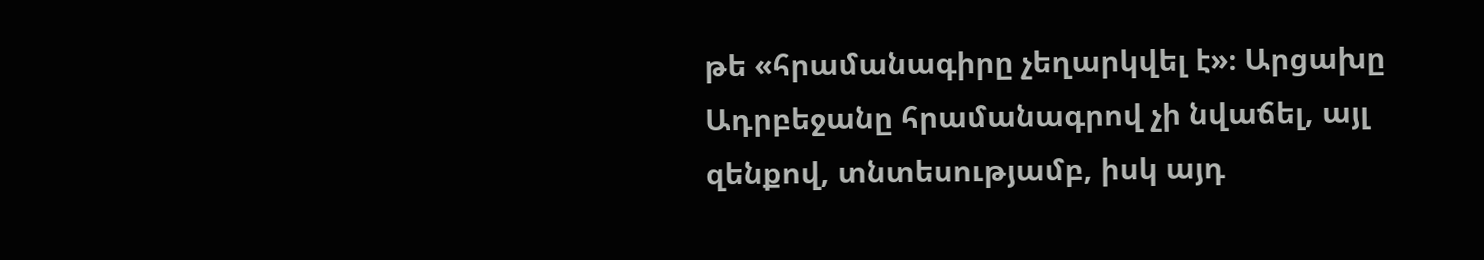թե «հրամանագիրը չեղարկվել է»։ Արցախը Ադրբեջանը հրամանագրով չի նվաճել, այլ զենքով, տնտեսությամբ, իսկ այդ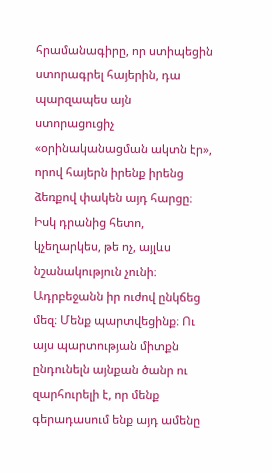հրամանագիրը, որ ստիպեցին ստորագրել հայերին, դա պարզապես այն ստորացուցիչ «օրինականացման ակտն էր», որով հայերն իրենք իրենց ձեռքով փակեն այդ հարցը։ Իսկ դրանից հետո, կչեղարկես, թե ոչ, այլևս նշանակություն չունի։ Ադրբեջանն իր ուժով ընկճեց մեզ։ Մենք պարտվեցինք։ Ու այս պարտության միտքն ընդունելն այնքան ծանր ու զարհուրելի է, որ մենք գերադասում ենք այդ ամենը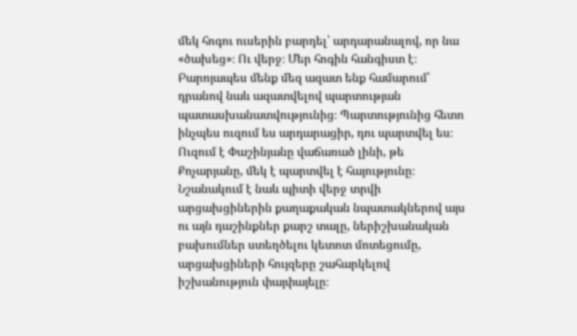մեկ հոգու ուսերին բարդել՝ արդարանալով, որ նա «ծախեց»։ Ու վերջ։ Մեր հոգին հանգիստ է։ Բարոյապես մենք մեզ ազատ ենք համարում՝ դրանով նաև ազատվելով պարտության պատասխանատվությունից։ Պարտությունից հետո ինչպես ուզում ես արդարացիր, դու պարտվել ես։ Ուզում է Փաշինյանը վաճառած լինի, թե Քոչարյանը, մեկ է պարտվել է հայությունը։ Նշանակում է նաև պիտի վերջ տրվի արցախցիներին քաղաքական նպատակներով այս ու այն դաշինքներ քարշ տալը, ներիշխանական բախումներ ստեղծելու կետոտ մոտեցումը, արցախցիների հույզերը շահարկելով իշխանություն փայփայելը։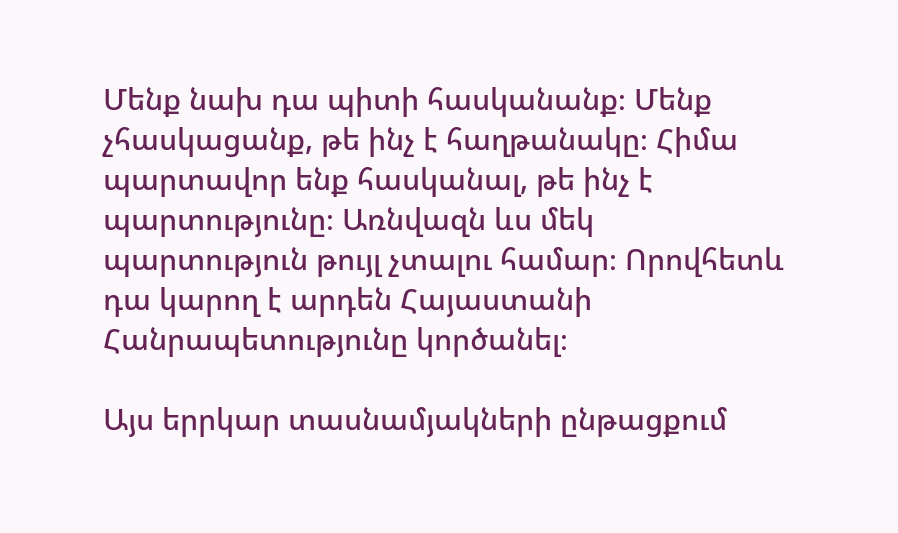Մենք նախ դա պիտի հասկանանք։ Մենք չհասկացանք, թե ինչ է հաղթանակը։ Հիմա պարտավոր ենք հասկանալ, թե ինչ է պարտությունը։ Առնվազն ևս մեկ պարտություն թույլ չտալու համար։ Որովհետև դա կարող է արդեն Հայաստանի Հանրապետությունը կործանել։

Այս երրկար տասնամյակների ընթացքում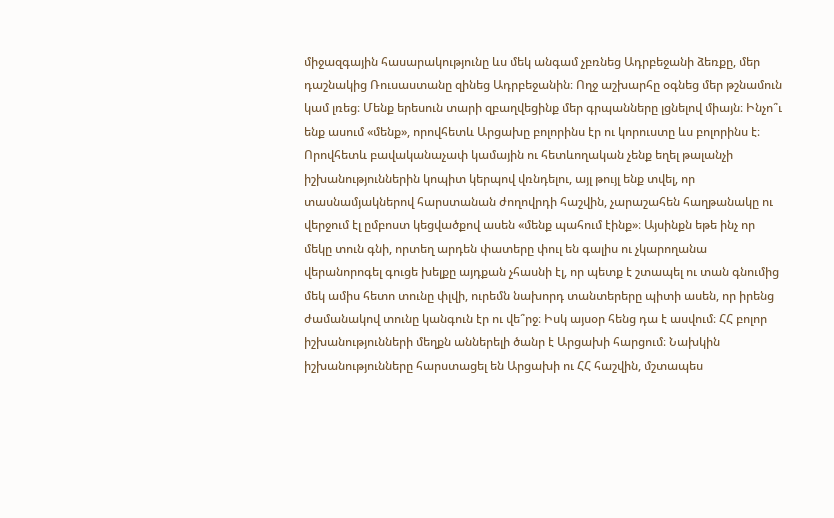միջազգային հասարակությունը ևս մեկ անգամ չբռնեց Ադրբեջանի ձեռքը, մեր դաշնակից Ռուսաստանը զինեց Ադրբեջանին։ Ողջ աշխարհը օգնեց մեր թշնամուն կամ լռեց։ Մենք երեսուն տարի զբաղվեցինք մեր գրպանները լցնելով միայն։ Ինչո՞ւ ենք ասում «մենք», որովհետև Արցախը բոլորինս էր ու կորուստը ևս բոլորինս է։ Որովհետև բավականաչափ կամային ու հետևողական չենք եղել թալանչի իշխանություններին կոպիտ կերպով վռնդելու, այլ թույլ ենք տվել, որ տասնամյակներով հարստանան ժողովրդի հաշվին, չարաշահեն հաղթանակը ու վերջում էլ ըմբոստ կեցվածքով ասեն «մենք պահում էինք»։ Այսինքն եթե ինչ որ մեկը տուն գնի, որտեղ արդեն փատերը փուլ են գալիս ու չկարողանա վերանորոգել գուցե խելքը այդքան չհասնի էլ, որ պետք է շտապել ու տան գնումից մեկ ամիս հետո տունը փլվի, ուրեմն նախորդ տանտերերը պիտի ասեն, որ իրենց ժամանակով տունը կանգուն էր ու վե՞րջ։ Իսկ այսօր հենց դա է ասվում։ ՀՀ բոլոր իշխանությունների մեղքն աններելի ծանր է Արցախի հարցում։ Նախկին իշխանությունները հարստացել են Արցախի ու ՀՀ հաշվին, մշտապես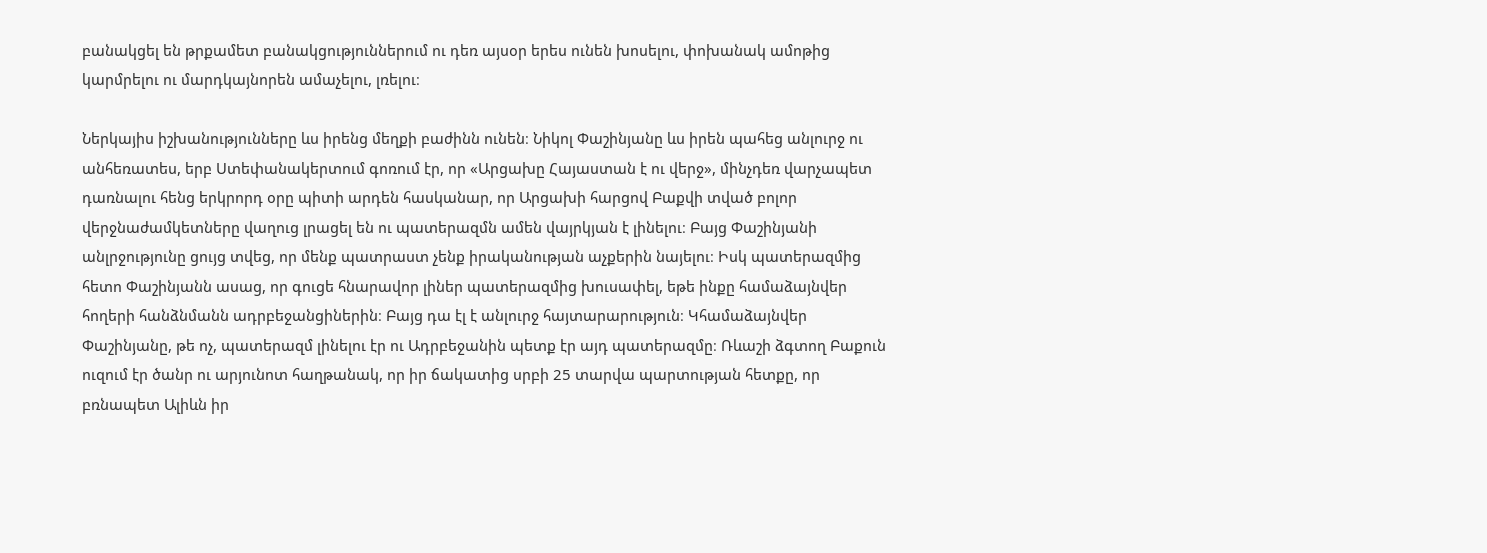բանակցել են թրքամետ բանակցություններում ու դեռ այսօր երես ունեն խոսելու, փոխանակ ամոթից կարմրելու ու մարդկայնորեն ամաչելու, լռելու։

Ներկայիս իշխանությունները ևս իրենց մեղքի բաժինն ունեն։ Նիկոլ Փաշինյանը ևս իրեն պահեց անլուրջ ու անհեռատես, երբ Ստեփանակերտում գոռում էր, որ «Արցախը Հայաստան է ու վերջ», մինչդեռ վարչապետ դառնալու հենց երկրորդ օրը պիտի արդեն հասկանար, որ Արցախի հարցով Բաքվի տված բոլոր վերջնաժամկետները վաղուց լրացել են ու պատերազմն ամեն վայրկյան է լինելու։ Բայց Փաշինյանի անլրջությունը ցույց տվեց, որ մենք պատրաստ չենք իրականության աչքերին նայելու։ Իսկ պատերազմից հետո Փաշինյանն ասաց, որ գուցե հնարավոր լիներ պատերազմից խուսափել, եթե ինքը համաձայնվեր հողերի հանձնմանն ադրբեջանցիներին։ Բայց դա էլ է անլուրջ հայտարարություն։ Կհամաձայնվեր Փաշինյանը, թե ոչ, պատերազմ լինելու էր ու Ադրբեջանին պետք էր այդ պատերազմը։ Ռևաշի ձգտող Բաքուն ուզում էր ծանր ու արյունոտ հաղթանակ, որ իր ճակատից սրբի 25 տարվա պարտության հետքը, որ բռնապետ Ալիևն իր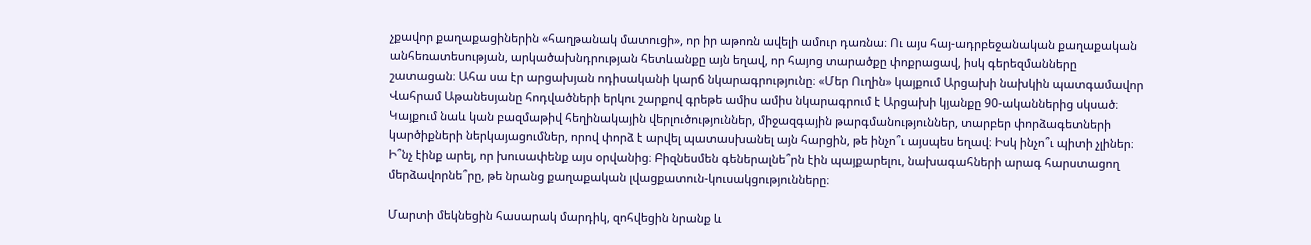չքավոր քաղաքացիներին «հաղթանակ մատուցի», որ իր աթոռն ավելի ամուր դառնա։ Ու այս հայ-ադրբեջանական քաղաքական անհեռատեսության, արկածախնդրության հետևանքը այն եղավ, որ հայոց տարածքը փոքրացավ, իսկ գերեզմանները շատացան։ Ահա սա էր արցախյան ոդիսականի կարճ նկարագրությունը։ «Մեր Ուղին» կայքում Արցախի նախկին պատգամավոր Վահրամ Աթանեսյանը հոդվածների երկու շարքով գրեթե ամիս ամիս նկարագրում է Արցախի կյանքը 90-ականներից սկսած։ Կայքում նաև կան բազմաթիվ հեղինակային վերլուծություններ, միջազգային թարգմանություններ, տարբեր փորձագետների կարծիքների ներկայացումներ, որով փորձ է արվել պատասխանել այն հարցին, թե ինչո՞ւ այսպես եղավ։ Իսկ ինչո՞ւ պիտի չլիներ։ Ի՞նչ էինք արել, որ խուսափենք այս օրվանից։ Բիզնեսմեն գեներալնե՞րն էին պայքարելու, նախագահների արագ հարստացող մերձավորնե՞րը, թե նրանց քաղաքական լվացքատուն-կուսակցությունները։

Մարտի մեկնեցին հասարակ մարդիկ, զոհվեցին նրանք և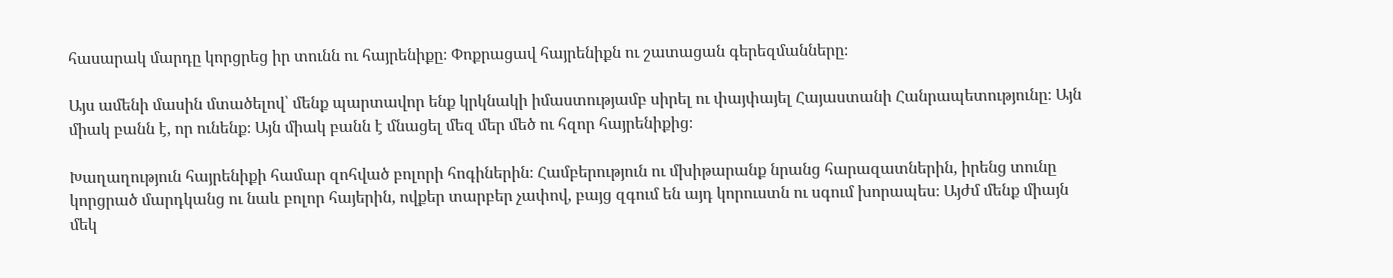հասարակ մարդը կորցրեց իր տունն ու հայրենիքը։ Փոքրացավ հայրենիքն ու շատացան գերեզմանները։

Այս ամենի մասին մտածելով՝ մենք պարտավոր ենք կրկնակի իմաստությամբ սիրել ու փայփայել Հայաստանի Հանրապետությունը։ Այն միակ բանն է, որ ունենք։ Այն միակ բանն է մնացել մեզ մեր մեծ ու հզոր հայրենիքից։

Խաղաղություն հայրենիքի համար զոհված բոլորի հոգիներին։ Համբերություն ու մխիթարանք նրանց հարազատներին, իրենց տունը կորցրած մարդկանց ու նաև բոլոր հայերին, ովքեր տարբեր չափով, բայց զգում են այդ կորուստն ու սգում խորապես։ Այժմ մենք միայն մեկ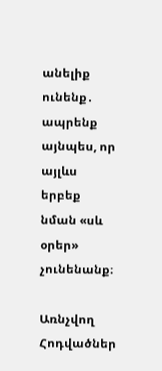անելիք ունենք․ ապրենք այնպես, որ այլևս երբեք նման «սև օրեր» չունենանք։

Առնչվող Հոդվածներ